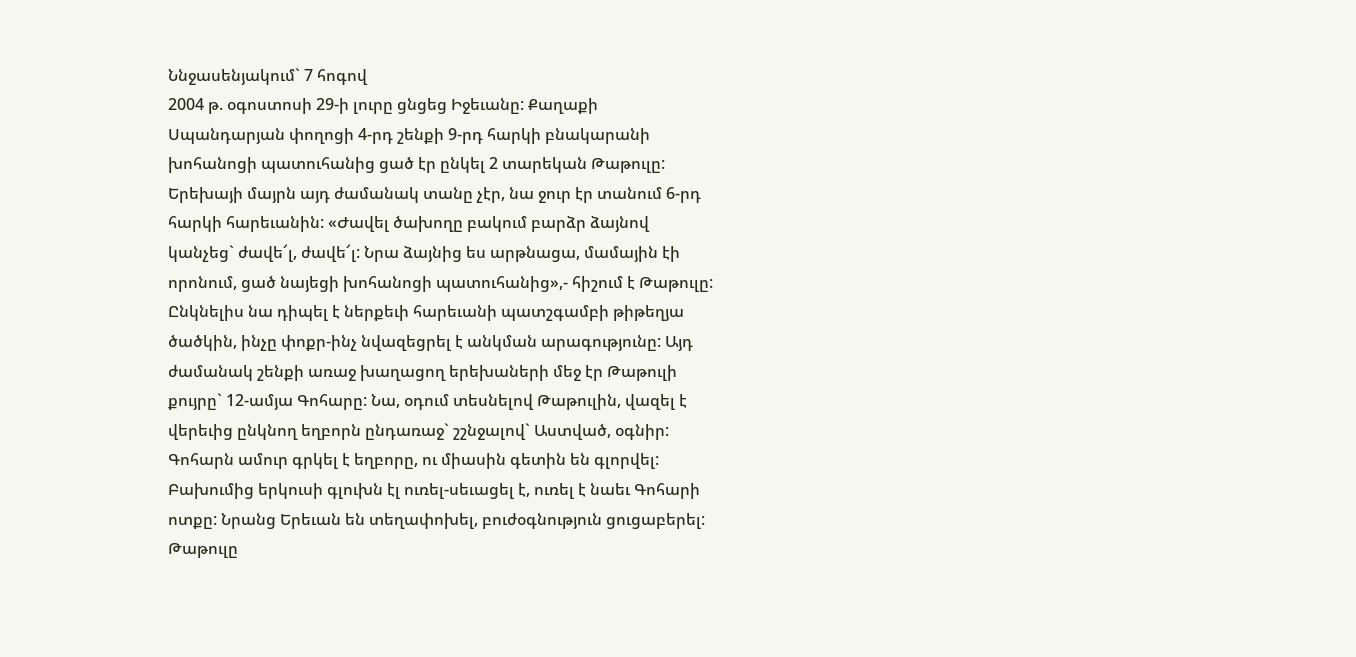Ննջասենյակում` 7 հոգով
2004 թ. օգոստոսի 29-ի լուրը ցնցեց Իջեւանը: Քաղաքի Սպանդարյան փողոցի 4-րդ շենքի 9-րդ հարկի բնակարանի խոհանոցի պատուհանից ցած էր ընկել 2 տարեկան Թաթուլը: Երեխայի մայրն այդ ժամանակ տանը չէր, նա ջուր էր տանում 6-րդ հարկի հարեւանին: «Ժավել ծախողը բակում բարձր ձայնով կանչեց` ժավե՜լ, ժավե՜լ: Նրա ձայնից ես արթնացա, մամային էի որոնում, ցած նայեցի խոհանոցի պատուհանից»,- հիշում է Թաթուլը:
Ընկնելիս նա դիպել է ներքեւի հարեւանի պատշգամբի թիթեղյա ծածկին, ինչը փոքր-ինչ նվազեցրել է անկման արագությունը: Այդ ժամանակ շենքի առաջ խաղացող երեխաների մեջ էր Թաթուլի քույրը` 12-ամյա Գոհարը: Նա, օդում տեսնելով Թաթուլին, վազել է վերեւից ընկնող եղբորն ընդառաջ` շշնջալով` Աստված, օգնիր:
Գոհարն ամուր գրկել է եղբորը, ու միասին գետին են գլորվել: Բախումից երկուսի գլուխն էլ ուռել-սեւացել է, ուռել է նաեւ Գոհարի ոտքը: Նրանց Երեւան են տեղափոխել, բուժօգնություն ցուցաբերել: Թաթուլը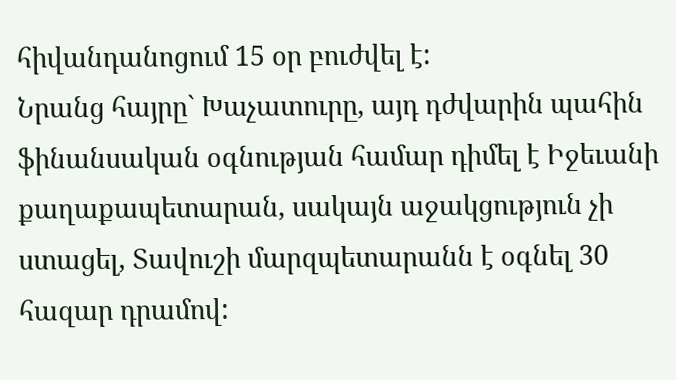հիվանդանոցում 15 օր բուժվել է:
Նրանց հայրը` Խաչատուրը, այդ դժվարին պահին ֆինանսական օգնության համար դիմել է Իջեւանի քաղաքապետարան, սակայն աջակցություն չի ստացել, Տավուշի մարզպետարանն է օգնել 30 հազար դրամով: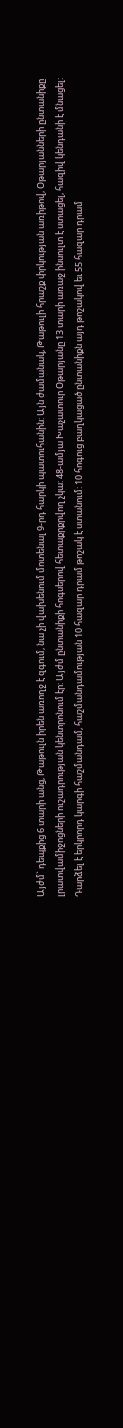Այժմ` դեպքից 6 տարի անց, Թաթուլն իրեն առողջ է զգում, նա չի վախենում մոտենալ 9-րդ հարկի պատուհանին: Այն ժամանակ, Թաթուլի հրաշք փրկության առիթով, Օթարյանների ընտանիքը լրատվամիջոցների ուշադրության կենտրոնում էր: Այժմ ընտանիքի հոգսերով հետաքրքրվող չկա: 48-ամյա Խաչատուր Օթարյանը 13 տարի առաջ ինսուլտ է ստացել, հազիվ կենդանի է մնացել:
Դարձել է երկրորդ կարգի հաշմանդամ, հաշմանդամության 10 հազար դրամ թոշակ է ստանում: 10 հոգուց բաղկացած ընտանիքն այդ թոշակով եւ 55 հազար դրամ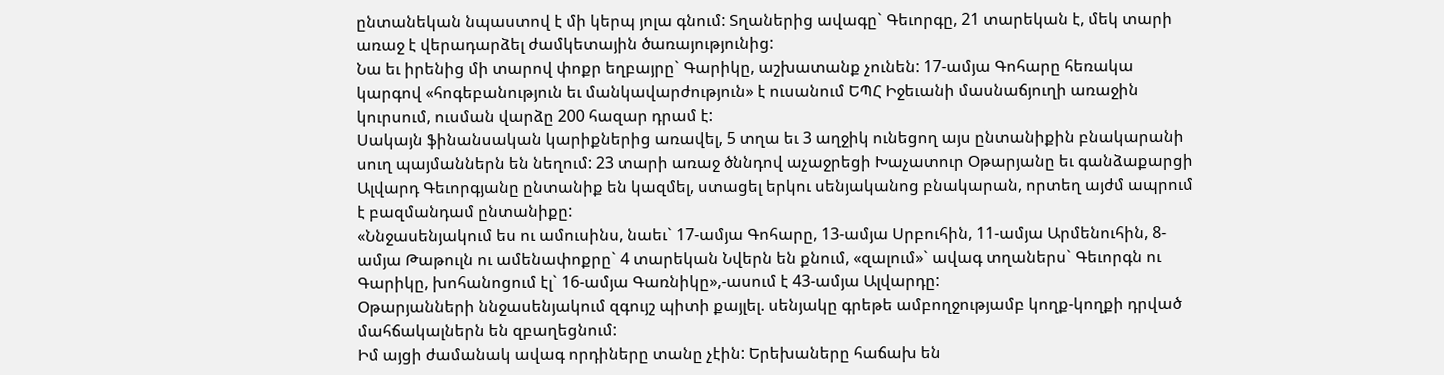ընտանեկան նպաստով է մի կերպ յոլա գնում: Տղաներից ավագը` Գեւորգը, 21 տարեկան է, մեկ տարի առաջ է վերադարձել ժամկետային ծառայությունից:
Նա եւ իրենից մի տարով փոքր եղբայրը` Գարիկը, աշխատանք չունեն: 17-ամյա Գոհարը հեռակա կարգով «հոգեբանություն եւ մանկավարժություն» է ուսանում ԵՊՀ Իջեւանի մասնաճյուղի առաջին կուրսում, ուսման վարձը 200 հազար դրամ է:
Սակայն ֆինանսական կարիքներից առավել, 5 տղա եւ 3 աղջիկ ունեցող այս ընտանիքին բնակարանի սուղ պայմաններն են նեղում: 23 տարի առաջ ծննդով աչաջրեցի Խաչատուր Օթարյանը եւ գանձաքարցի Ալվարդ Գեւորգյանը ընտանիք են կազմել, ստացել երկու սենյականոց բնակարան, որտեղ այժմ ապրում է բազմանդամ ընտանիքը:
«Ննջասենյակում ես ու ամուսինս, նաեւ` 17-ամյա Գոհարը, 13-ամյա Սրբուհին, 11-ամյա Արմենուհին, 8-ամյա Թաթուլն ու ամենափոքրը` 4 տարեկան Նվերն են քնում, «զալում»` ավագ տղաներս` Գեւորգն ու Գարիկը, խոհանոցում էլ` 16-ամյա Գառնիկը»,-ասում է 43-ամյա Ալվարդը:
Օթարյանների ննջասենյակում զգույշ պիտի քայլել. սենյակը գրեթե ամբողջությամբ կողք-կողքի դրված մահճակալներն են զբաղեցնում:
Իմ այցի ժամանակ ավագ որդիները տանը չէին: Երեխաները հաճախ են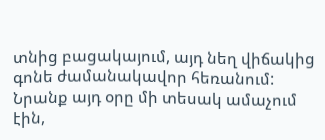տնից բացակայում, այդ նեղ վիճակից գոնե ժամանակավոր հեռանում: Նրանք այդ օրը մի տեսակ ամաչում էին,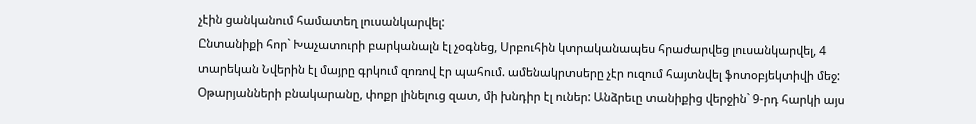չէին ցանկանում համատեղ լուսանկարվել:
Ընտանիքի հոր` Խաչատուրի բարկանալն էլ չօգնեց, Սրբուհին կտրականապես հրաժարվեց լուսանկարվել, 4 տարեկան Նվերին էլ մայրը գրկում զոռով էր պահում. ամենակրտսերը չէր ուզում հայտնվել ֆոտօբյեկտիվի մեջ: Օթարյանների բնակարանը, փոքր լինելուց զատ, մի խնդիր էլ ուներ: Անձրեւը տանիքից վերջին` 9-րդ հարկի այս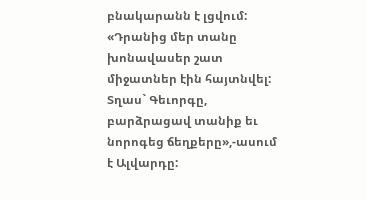բնակարանն է լցվում:
«Դրանից մեր տանը խոնավասեր շատ միջատներ էին հայտնվել: Տղաս` Գեւորգը, բարձրացավ տանիք եւ նորոգեց ճեղքերը»,-ասում է Ալվարդը: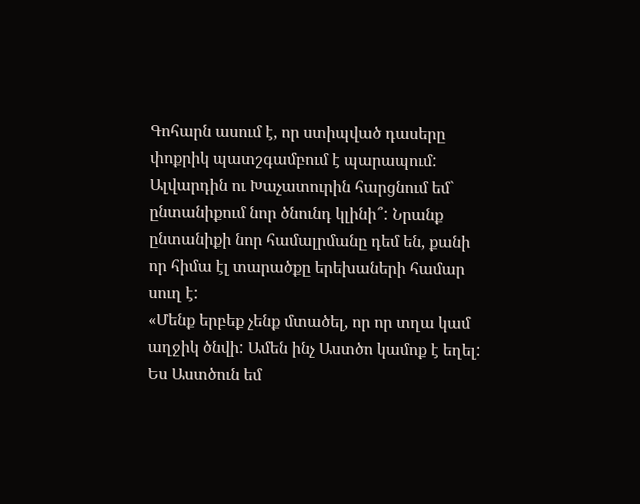Գոհարն ասում է, որ ստիպված դասերը փոքրիկ պատշգամբում է պարապում: Ալվարդին ու Խաչատուրին հարցնում եմ` ընտանիքում նոր ծնունդ կլինի՞: Նրանք ընտանիքի նոր համալրմանը դեմ են, քանի որ հիմա էլ տարածքը երեխաների համար սուղ է:
«Մենք երբեք չենք մտածել, որ որ տղա կամ աղջիկ ծնվի: Ամեն ինչ Աստծո կամոք է եղել: Ես Աստծուն եմ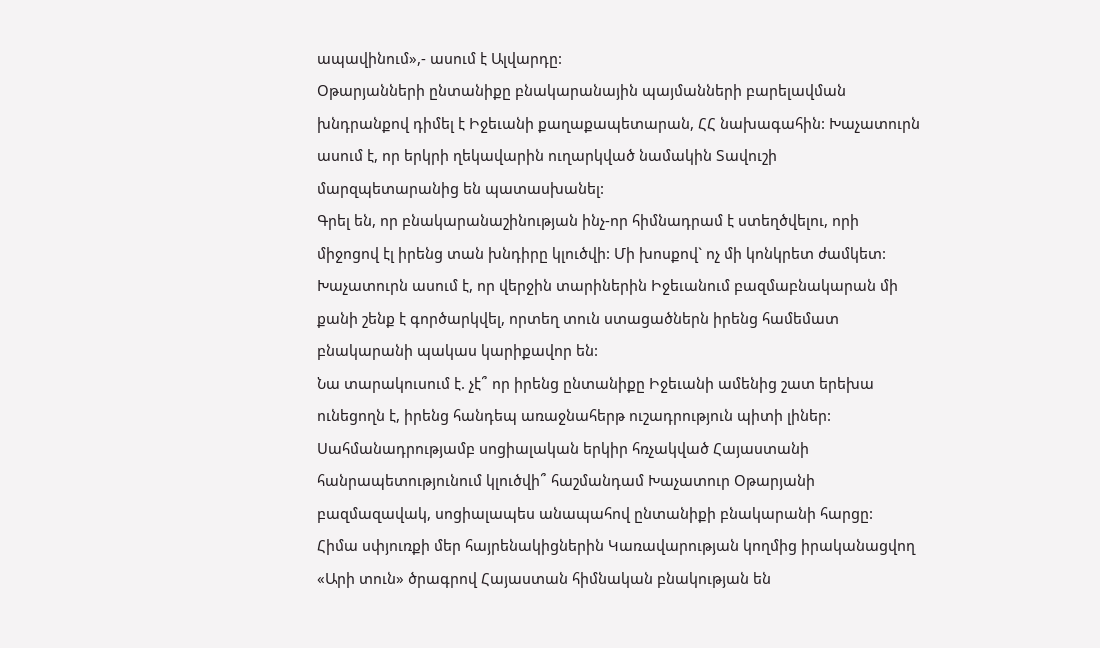ապավինում»,- ասում է Ալվարդը:
Օթարյանների ընտանիքը բնակարանային պայմանների բարելավման խնդրանքով դիմել է Իջեւանի քաղաքապետարան, ՀՀ նախագահին: Խաչատուրն ասում է, որ երկրի ղեկավարին ուղարկված նամակին Տավուշի մարզպետարանից են պատասխանել:
Գրել են, որ բնակարանաշինության ինչ-որ հիմնադրամ է ստեղծվելու, որի միջոցով էլ իրենց տան խնդիրը կլուծվի: Մի խոսքով` ոչ մի կոնկրետ ժամկետ: Խաչատուրն ասում է, որ վերջին տարիներին Իջեւանում բազմաբնակարան մի քանի շենք է գործարկվել, որտեղ տուն ստացածներն իրենց համեմատ բնակարանի պակաս կարիքավոր են:
Նա տարակուսում է. չէ՞ որ իրենց ընտանիքը Իջեւանի ամենից շատ երեխա ունեցողն է, իրենց հանդեպ առաջնահերթ ուշադրություն պիտի լիներ:
Սահմանադրությամբ սոցիալական երկիր հռչակված Հայաստանի հանրապետությունում կլուծվի՞ հաշմանդամ Խաչատուր Օթարյանի բազմազավակ, սոցիալապես անապահով ընտանիքի բնակարանի հարցը:
Հիմա սփյուռքի մեր հայրենակիցներին Կառավարության կողմից իրականացվող «Արի տուն» ծրագրով Հայաստան հիմնական բնակության են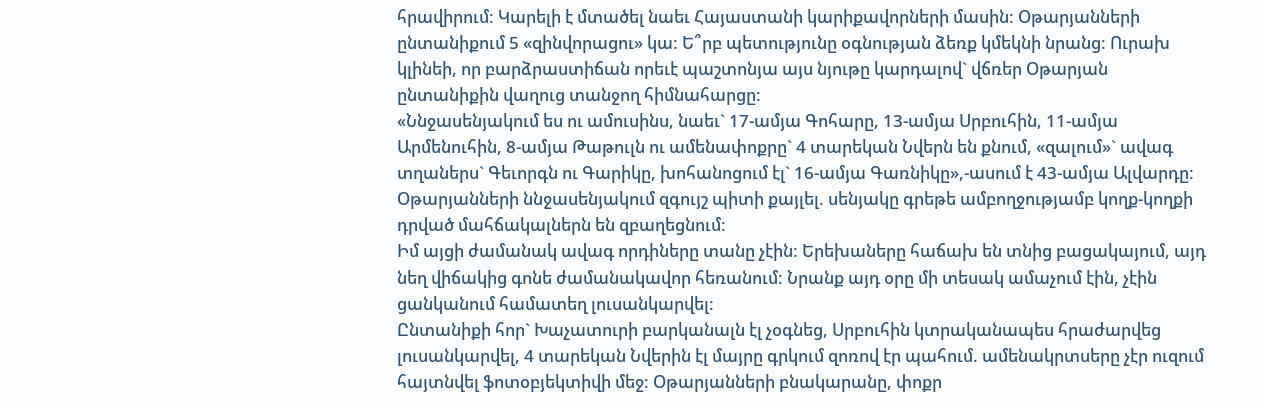հրավիրում: Կարելի է մտածել նաեւ Հայաստանի կարիքավորների մասին: Օթարյանների ընտանիքում 5 «զինվորացու» կա: Ե՞րբ պետությունը օգնության ձեռք կմեկնի նրանց: Ուրախ կլինեի, որ բարձրաստիճան որեւէ պաշտոնյա այս նյութը կարդալով` վճռեր Օթարյան ընտանիքին վաղուց տանջող հիմնահարցը:
«Ննջասենյակում ես ու ամուսինս, նաեւ` 17-ամյա Գոհարը, 13-ամյա Սրբուհին, 11-ամյա Արմենուհին, 8-ամյա Թաթուլն ու ամենափոքրը` 4 տարեկան Նվերն են քնում, «զալում»` ավագ տղաներս` Գեւորգն ու Գարիկը, խոհանոցում էլ` 16-ամյա Գառնիկը»,-ասում է 43-ամյա Ալվարդը:
Օթարյանների ննջասենյակում զգույշ պիտի քայլել. սենյակը գրեթե ամբողջությամբ կողք-կողքի դրված մահճակալներն են զբաղեցնում:
Իմ այցի ժամանակ ավագ որդիները տանը չէին: Երեխաները հաճախ են տնից բացակայում, այդ նեղ վիճակից գոնե ժամանակավոր հեռանում: Նրանք այդ օրը մի տեսակ ամաչում էին, չէին ցանկանում համատեղ լուսանկարվել:
Ընտանիքի հոր` Խաչատուրի բարկանալն էլ չօգնեց, Սրբուհին կտրականապես հրաժարվեց լուսանկարվել, 4 տարեկան Նվերին էլ մայրը գրկում զոռով էր պահում. ամենակրտսերը չէր ուզում հայտնվել ֆոտօբյեկտիվի մեջ: Օթարյանների բնակարանը, փոքր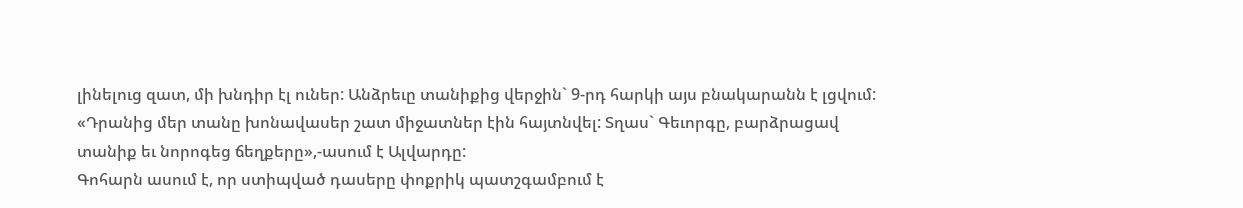լինելուց զատ, մի խնդիր էլ ուներ: Անձրեւը տանիքից վերջին` 9-րդ հարկի այս բնակարանն է լցվում:
«Դրանից մեր տանը խոնավասեր շատ միջատներ էին հայտնվել: Տղաս` Գեւորգը, բարձրացավ տանիք եւ նորոգեց ճեղքերը»,-ասում է Ալվարդը:
Գոհարն ասում է, որ ստիպված դասերը փոքրիկ պատշգամբում է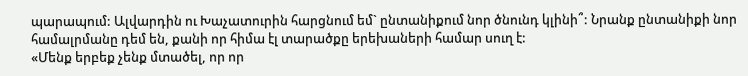պարապում: Ալվարդին ու Խաչատուրին հարցնում եմ` ընտանիքում նոր ծնունդ կլինի՞: Նրանք ընտանիքի նոր համալրմանը դեմ են, քանի որ հիմա էլ տարածքը երեխաների համար սուղ է:
«Մենք երբեք չենք մտածել, որ որ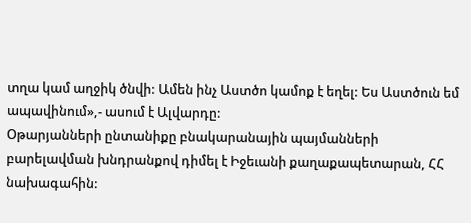տղա կամ աղջիկ ծնվի: Ամեն ինչ Աստծո կամոք է եղել: Ես Աստծուն եմ ապավինում»,- ասում է Ալվարդը:
Օթարյանների ընտանիքը բնակարանային պայմանների բարելավման խնդրանքով դիմել է Իջեւանի քաղաքապետարան, ՀՀ նախագահին: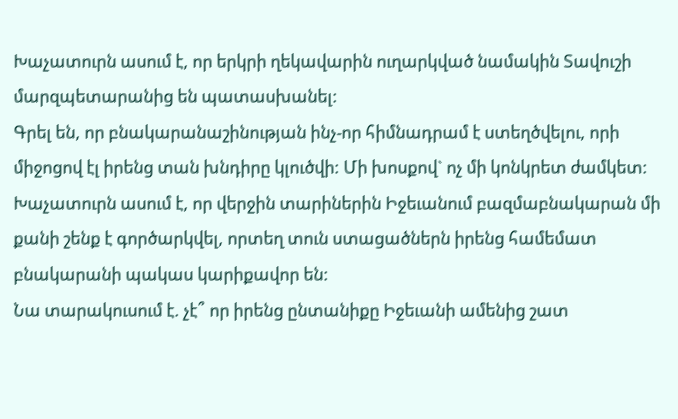Խաչատուրն ասում է, որ երկրի ղեկավարին ուղարկված նամակին Տավուշի մարզպետարանից են պատասխանել:
Գրել են, որ բնակարանաշինության ինչ-որ հիմնադրամ է ստեղծվելու, որի միջոցով էլ իրենց տան խնդիրը կլուծվի: Մի խոսքով` ոչ մի կոնկրետ ժամկետ: Խաչատուրն ասում է, որ վերջին տարիներին Իջեւանում բազմաբնակարան մի քանի շենք է գործարկվել, որտեղ տուն ստացածներն իրենց համեմատ բնակարանի պակաս կարիքավոր են:
Նա տարակուսում է. չէ՞ որ իրենց ընտանիքը Իջեւանի ամենից շատ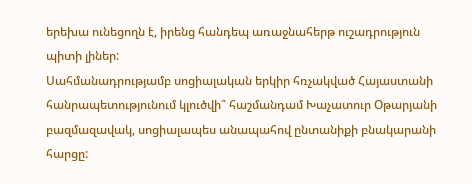երեխա ունեցողն է, իրենց հանդեպ առաջնահերթ ուշադրություն պիտի լիներ:
Սահմանադրությամբ սոցիալական երկիր հռչակված Հայաստանի հանրապետությունում կլուծվի՞ հաշմանդամ Խաչատուր Օթարյանի բազմազավակ, սոցիալապես անապահով ընտանիքի բնակարանի հարցը: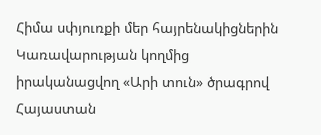Հիմա սփյուռքի մեր հայրենակիցներին Կառավարության կողմից իրականացվող «Արի տուն» ծրագրով Հայաստան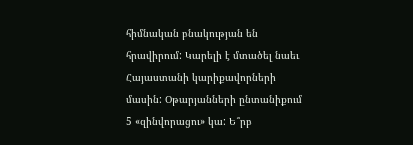հիմնական բնակության են հրավիրում: Կարելի է մտածել նաեւ Հայաստանի կարիքավորների մասին: Օթարյանների ընտանիքում 5 «զինվորացու» կա: Ե՞րբ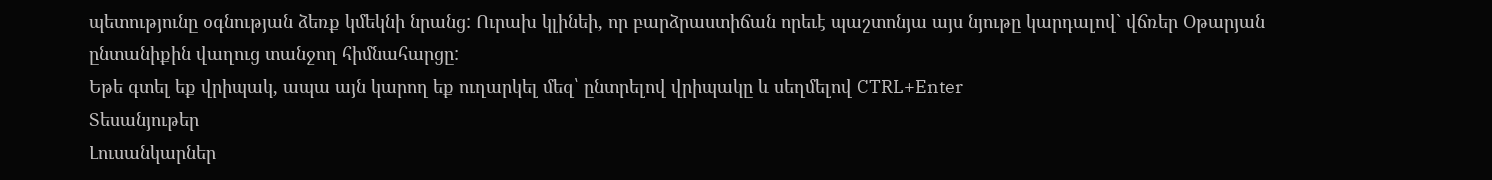պետությունը օգնության ձեռք կմեկնի նրանց: Ուրախ կլինեի, որ բարձրաստիճան որեւէ պաշտոնյա այս նյութը կարդալով` վճռեր Օթարյան ընտանիքին վաղուց տանջող հիմնահարցը:
Եթե գտել եք վրիպակ, ապա այն կարող եք ուղարկել մեզ՝ ընտրելով վրիպակը և սեղմելով CTRL+Enter
Տեսանյութեր
Լուսանկարներ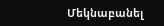Մեկնաբանել